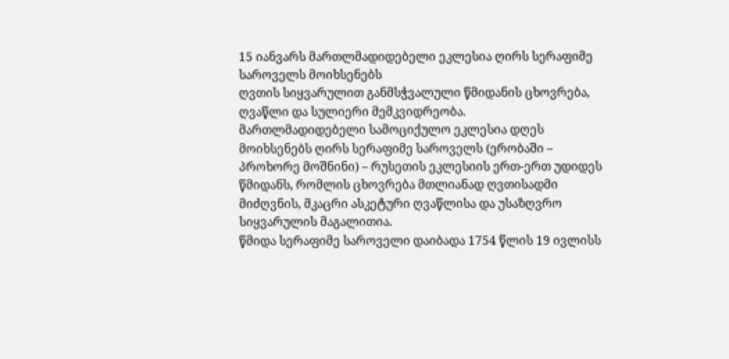15 იანვარს მართლმადიდებელი ეკლესია ღირს სერაფიმე საროველს მოიხსენებს
ღვთის სიყვარულით განმსჭვალული წმიდანის ცხოვრება, ღვაწლი და სულიერი მემკვიდრეობა.
მართლმადიდებელი სამოციქულო ეკლესია დღეს მოიხსენებს ღირს სერაფიმე საროველს (ერობაში – პროხორე მოშნინი) – რუსეთის ეკლესიის ერთ-ერთ უდიდეს წმიდანს, რომლის ცხოვრება მთლიანად ღვთისადმი მიძღვნის, მკაცრი ასკეტური ღვაწლისა და უსაზღვრო სიყვარულის მაგალითია.
წმიდა სერაფიმე საროველი დაიბადა 1754 წლის 19 ივლისს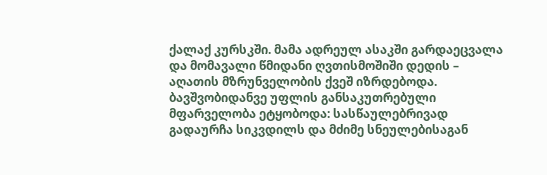ქალაქ კურსკში. მამა ადრეულ ასაკში გარდაეცვალა და მომავალი წმიდანი ღვთისმოშიში დედის – აღათის მზრუნველობის ქვეშ იზრდებოდა. ბავშვობიდანვე უფლის განსაკუთრებული მფარველობა ეტყობოდა: სასწაულებრივად გადაურჩა სიკვდილს და მძიმე სნეულებისაგან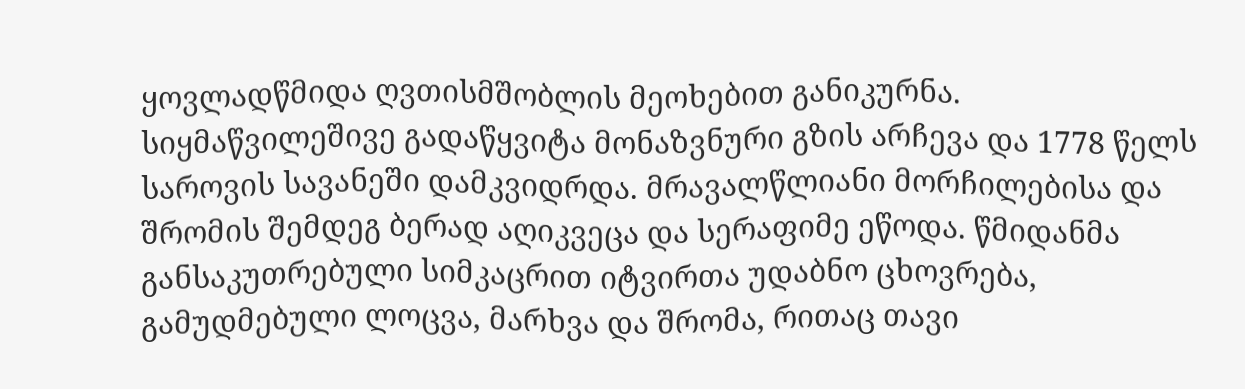ყოვლადწმიდა ღვთისმშობლის მეოხებით განიკურნა.
სიყმაწვილეშივე გადაწყვიტა მონაზვნური გზის არჩევა და 1778 წელს საროვის სავანეში დამკვიდრდა. მრავალწლიანი მორჩილებისა და შრომის შემდეგ ბერად აღიკვეცა და სერაფიმე ეწოდა. წმიდანმა განსაკუთრებული სიმკაცრით იტვირთა უდაბნო ცხოვრება, გამუდმებული ლოცვა, მარხვა და შრომა, რითაც თავი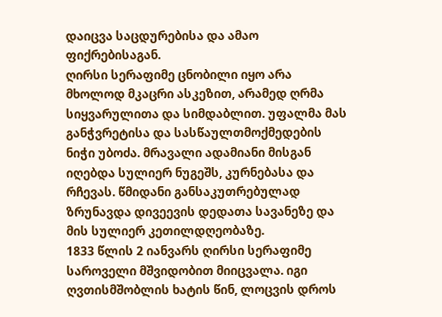დაიცვა საცდურებისა და ამაო ფიქრებისაგან.
ღირსი სერაფიმე ცნობილი იყო არა მხოლოდ მკაცრი ასკეზით, არამედ ღრმა სიყვარულითა და სიმდაბლით. უფალმა მას განჭვრეტისა და სასწაულთმოქმედების ნიჭი უბოძა. მრავალი ადამიანი მისგან იღებდა სულიერ ნუგეშს, კურნებასა და რჩევას. წმიდანი განსაკუთრებულად ზრუნავდა დივეევის დედათა სავანეზე და მის სულიერ კეთილდღეობაზე.
1833 წლის 2 იანვარს ღირსი სერაფიმე საროველი მშვიდობით მიიცვალა. იგი ღვთისმშობლის ხატის წინ, ლოცვის დროს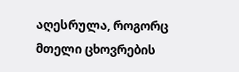აღესრულა, როგორც მთელი ცხოვრების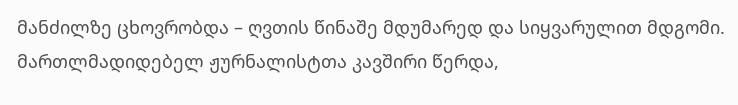მანძილზე ცხოვრობდა – ღვთის წინაშე მდუმარედ და სიყვარულით მდგომი.
მართლმადიდებელ ჟურნალისტთა კავშირი წერდა,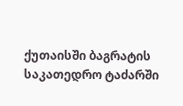ქუთაისში ბაგრატის საკათედრო ტაძარში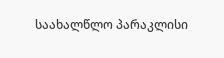საახალწლო პარაკლისი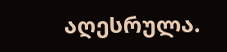აღესრულა.